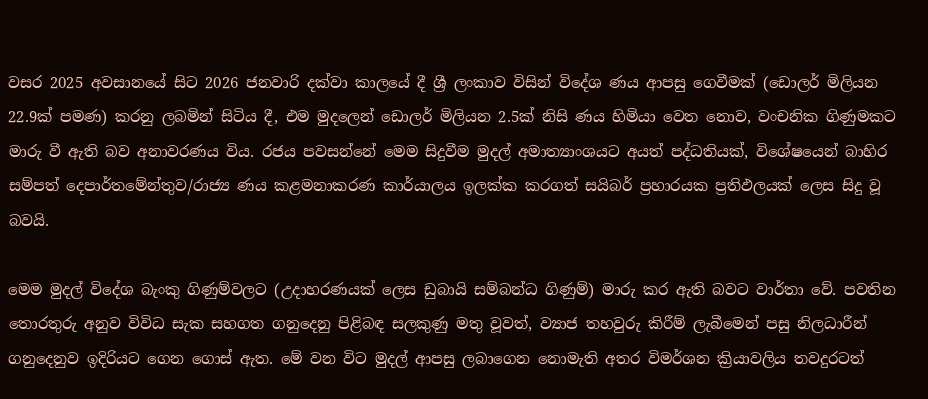වසර 2025 අවසානයේ සිට 2026 ජනවාරි දක්වා කාලයේ දී ශ්‍රී ලංකාව විසින් විදේශ ණය ආපසු ගෙවීමක් (ඩොලර් මිලියන 22.9ක් පමණ) කරනු ලබමින් සිටිය දී, එම මුදලෙන් ඩොලර් මිලියන 2.5ක් නිසි ණය හිමියා වෙත නොව, වංචනික ගිණුමකට මාරු වී ඇති බව අනාවරණය විය. රජය පවසන්නේ මෙම සිදුවීම මුදල් අමාත්‍යාංශයට අයත් පද්ධතියක්, විශේෂයෙන් බාහිර සම්පත් දෙපාර්තමේන්තුව/රාජ්‍ය ණය කළමනාකරණ කාර්යාලය ඉලක්ක කරගත් සයිබර් ප්‍රහාරයක ප්‍රතිඵලයක් ලෙස සිදු වූ බවයි.

මෙම මුදල් විදේශ බැංකු ගිණුම්වලට (උදාහරණයක් ලෙස ඩුබායි සම්බන්ධ ගිණුම්) මාරු කර ඇති බවට වාර්තා වේ. පවතින තොරතුරු අනුව විවිධ සැක සහගත ගනුදෙනු පිළිබඳ සලකුණු මතු වූවත්, ව්‍යාජ තහවුරු කිරීම් ලැබීමෙන් පසු නිලධාරීන් ගනුදෙනුව ඉදිරියට ගෙන ගොස් ඇත. මේ වන විට මුදල් ආපසු ලබාගෙන නොමැති අතර විමර්ශන ක්‍රියාවලිය තවදුරටත්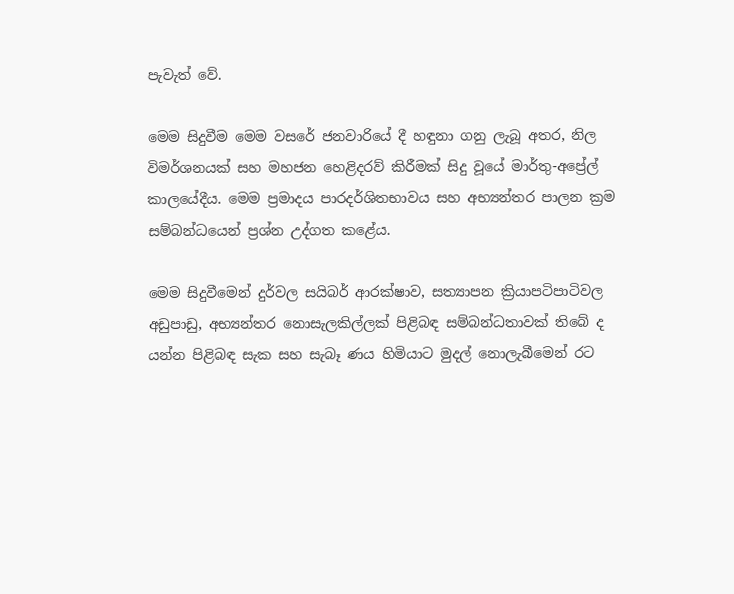පැවැත් වේ.

මෙම සිදුවීම මෙම වසරේ ජනවාරියේ දී හඳුනා ගනු ලැබූ අතර, නිල විමර්ශනයක් සහ මහජන හෙළිදරව් කිරීමක් සිදු වූයේ මාර්තු-අප්‍රේල් කාලයේදීය. මෙම ප්‍රමාදය පාරදර්ශිතභාවය සහ අභ්‍යන්තර පාලන ක්‍රම සම්බන්ධයෙන් ප්‍රශ්න උද්ගත කළේය.

මෙම සිදුවීමෙන් දුර්වල සයිබර් ආරක්ෂාව, සත්‍යාපන ක්‍රියාපටිපාටිවල අඩුපාඩු, අභ්‍යන්තර නොසැලකිල්ලක් පිළිබඳ සම්බන්ධතාවක් තිබේ ද යන්න පිළිබඳ සැක සහ සැබෑ ණය හිමියාට මුදල් නොලැබීමෙන් රට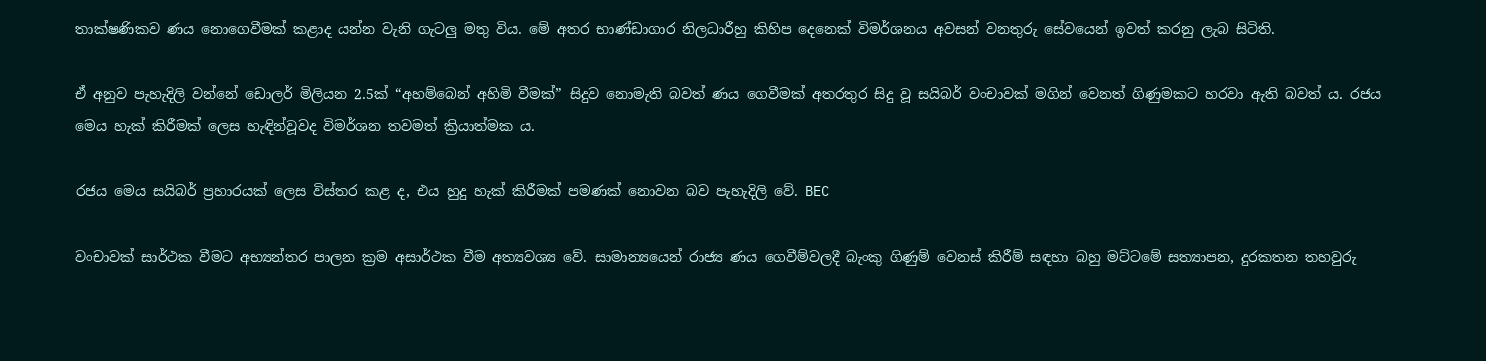තාක්ෂණිකව ණය නොගෙවීමක් කළාද යන්න වැනි ගැටලු‍ මතු විය. මේ අතර භාණ්ඩාගාර නිලධාරීහු කිහිප දෙනෙක් විමර්ශනය අවසන් වනතුරු සේවයෙන් ඉවත් කරනු ලැබ සිටිති.

ඒ අනුව පැහැදිලි වන්නේ ඩොලර් මිලියන 2.5ක් “අහම්බෙන් අහිමි වීමක්” සිදුව නොමැති බවත් ණය ගෙවීමක් අතරතුර සිදු වූ සයිබර් වංචාවක් මගින් වෙනත් ගිණුමකට හරවා ඇති බවත් ය. රජය මෙය හැක් කිරීමක් ලෙස හැඳින්වූවද විමර්ශන තවමත් ක්‍රියාත්මක ය.

රජය මෙය සයිබර් ප්‍රහාරයක් ලෙස විස්තර කළ ද, එය හුදු හැක් කිරීමක් පමණක් නොවන බව පැහැදිලි වේ. BEC

වංචාවක් සාර්ථක වීමට අභ්‍යන්තර පාලන ක්‍රම අසාර්ථක වීම අත්‍යවශ්‍ය වේ. සාමාන්‍යයෙන් රාජ්‍ය ණය ගෙවීම්වලදී බැංකු ගිණුම් වෙනස් කිරීම් සඳහා බහු මට්ටමේ සත්‍යාපන, දුරකතන තහවුරු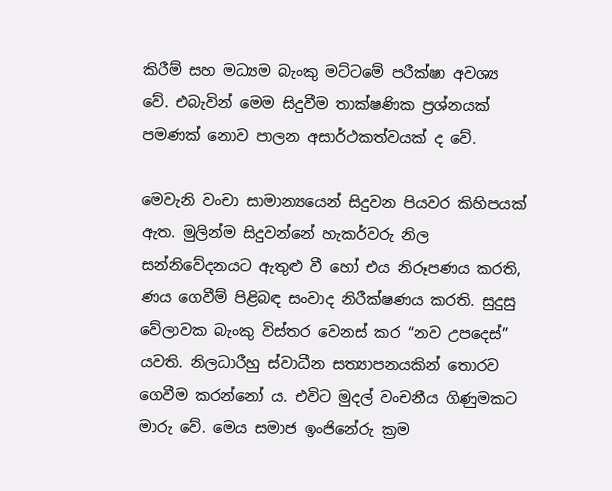කිරීම් සහ මධ්‍යම බැංකු මට්ටමේ පරීක්ෂා අවශ්‍ය වේ. එබැවින් මෙම සිදුවීම තාක්ෂණික ප්‍රශ්නයක් පමණක් නොව පාලන අසාර්ථකත්වයක් ද වේ.

මෙවැනි වංචා සාමාන්‍යයෙන් සිදුවන පියවර කිහිපයක් ඇත. මුලින්ම සිදුවන්නේ හැකර්වරු නිල සන්නිවේදනයට ඇතුළු වී හෝ එය නිරූපණය කරති, ණය ගෙවීම් පිළිබඳ සංවාද නිරීක්ෂණය කරති. සුදුසු වේලාවක බැංකු විස්තර වෙනස් කර “නව උපදෙස්” යවති. නිලධාරීහු ස්වාධීන සත්‍යාපනයකින් තොරව ගෙවීම කරන්නෝ ය. එවිට මුදල් වංචනීය ගිණුමකට මාරු වේ. මෙය සමාජ ඉංජිනේරු ක්‍රම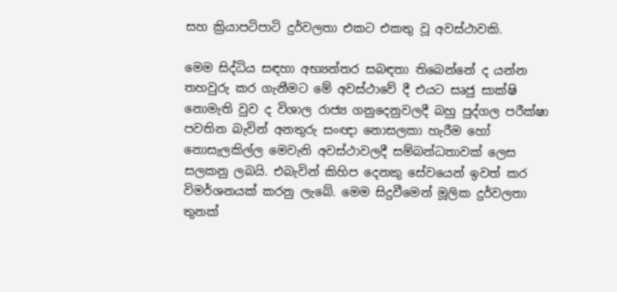සහ ක්‍රියාපටිපාටි දුර්වලතා එකට එකතු වූ අවස්ථාවකි.

මෙම සිද්ධිය සඳහා අභ්‍යන්තර සබඳතා තිබෙන්නේ ද යන්න තහවුරු කර ගැනීමට මේ අවස්ථාවේ දී එයට සෘජු සාක්ෂි නොමැති වුව ද විශාල රාජ්‍ය ගනුදෙනුවලදී බහු පුද්ගල පරීක්ෂා පවතින බැවින් අනතුරු සංඥා නොසලකා හැරීම හෝ නොසැලකිල්ල මෙවැනි අවස්ථාවලදී සම්බන්ධතාවක් ලෙස සලකනු ලබයි. එබැවින් කිහිප දෙනකු සේවයෙන් ඉවත් කර විමර්ශනයක් කරනු ලැබේ. මෙම සිදුවීමෙන් මූලික දුර්වලතා තුනක්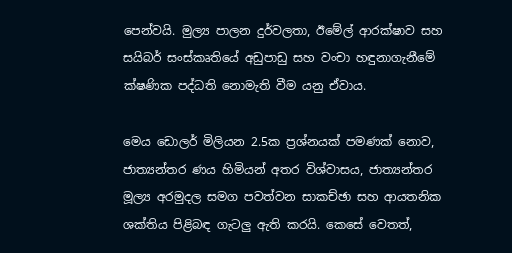පෙන්වයි. මුල්‍ය පාලන දුර්වලතා, ඊමේල් ආරක්ෂාව සහ සයිබර් සංස්කෘතියේ අඩුපාඩු සහ වංචා හඳුනාගැනීමේ ක්ෂණික පද්ධති නොමැති වීම යනු ඒවාය.

මෙය ඩොලර් මිලියන 2.5ක ප්‍රශ්නයක් පමණක් නොව, ජාත්‍යන්තර ණය හිමියන් අතර විශ්වාසය, ජාත්‍යන්තර මූල්‍ය අරමුදල සමග පවත්වන සාකච්ඡා සහ ආයතනික ශක්තිය පිළිබඳ ගැටලු‍ ඇති කරයි. කෙසේ වෙතත්,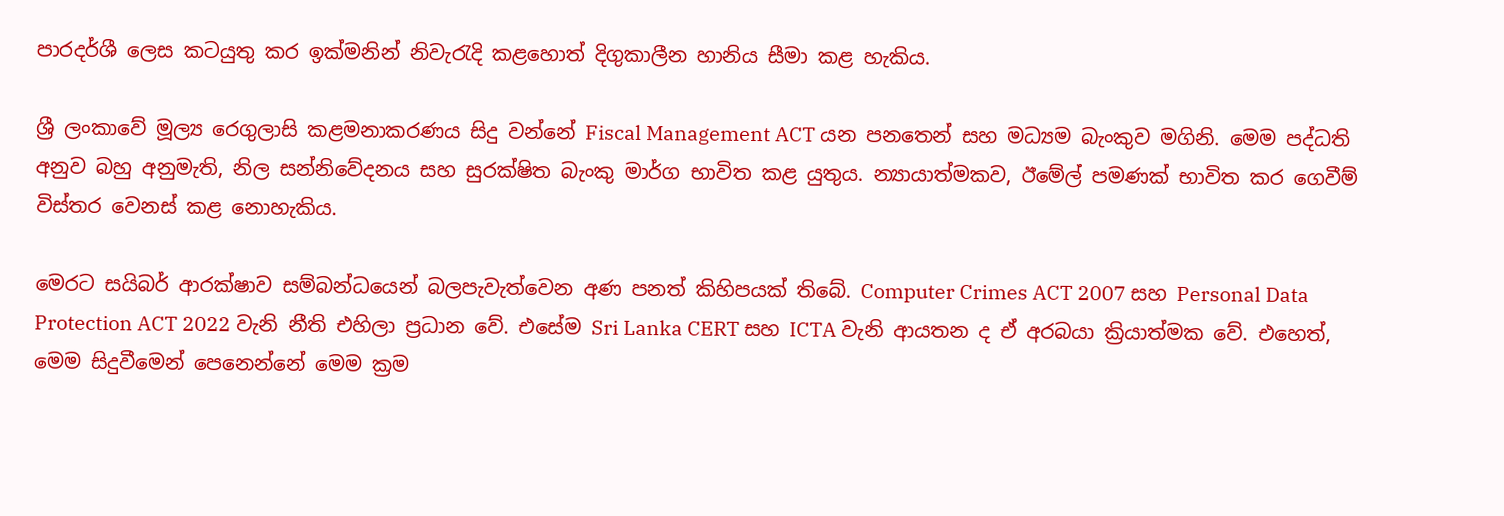පාරදර්ශී ලෙස කටයුතු කර ඉක්මනින් නිවැරැදි කළහොත් දිගුකාලීන හානිය සීමා කළ හැකිය.

ශ්‍රී ලංකාවේ මූල්‍ය රෙගුලාසි කළමනාකරණය සිදු වන්නේ Fiscal Management ACT යන පනතෙන් සහ මධ්‍යම බැංකුව මගිනි. මෙම පද්ධති අනුව බහු අනුමැති, නිල සන්නිවේදනය සහ සුරක්ෂිත බැංකු මාර්ග භාවිත කළ යුතුය. න්‍යායාත්මකව, ඊමේල් පමණක් භාවිත කර ගෙවීම් විස්තර වෙනස් කළ නොහැකිය.

මෙරට සයිබර් ආරක්ෂාව සම්බන්ධයෙන් බලපැවැත්වෙන අණ පනත් කිහිපයක් තිබේ. Computer Crimes ACT 2007 සහ Personal Data Protection ACT 2022 වැනි නීති එහිලා ප්‍රධාන වේ. එසේම Sri Lanka CERT සහ ICTA වැනි ආයතන ද ඒ අරබයා ක්‍රියාත්මක වේ. එහෙත්, මෙම සිදුවීමෙන් පෙනෙන්නේ මෙම ක්‍රම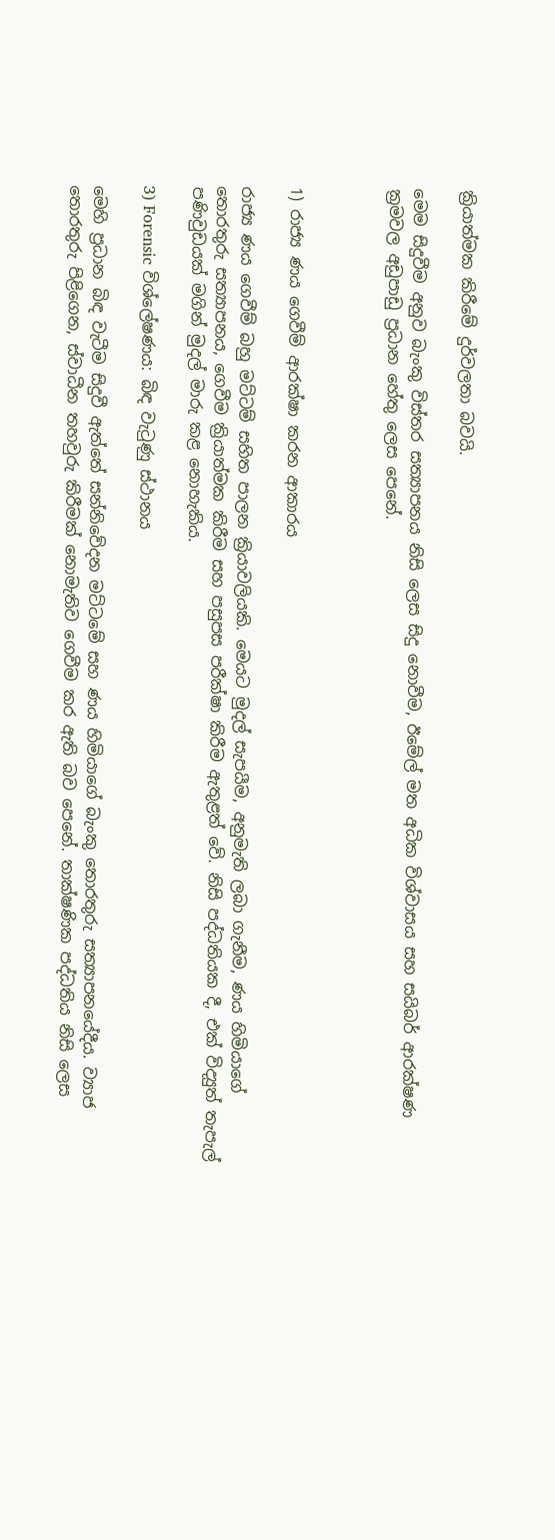ක්‍රියාත්මක කිරීමේ දුර්වලතා බවයි.

මෙම සිදුවීම අනුව බැංකු විස්තර සත්‍යාපනය නිසි ලෙස සිදු නොවීම, ඊමේල් මත අධික විශ්වාසය සහ සයිබර් ආරක්ෂණ ක්‍රමවල අඩුපාඩු ප්‍රධාන හේතු ලෙස පෙනේ.



1) රාජ්‍ය ණය ගෙවීම් ආරක්ෂා කරන ආකාරය

රාජ්‍ය ණය ගෙවීම් බහු මට්ටම් සහිත පාලන ක්‍රියාවලියකි. මෙයට මුදල් සැපයීම, අනුමැති ලබා ගැනීම, ණය හිමියාගේ තොරතුරු සත්‍යාපනය, ගෙවීම ක්‍රියාත්මක කිරීම සහ පසුපස පරීක්ෂා කිරීම ඇතුළත් වේ. නිසි පද්ධතියක දී, එක් විද්‍යුත් තැපැල් පණිවුඩයක් මගින් මුදල් මාරු කළ නොහැකිය.

3) Forensic විශ්ලේෂණය: බිඳ වැටුණු ස්ථානය

මෙහි ප්‍රධාන බිඳ වැටීම සිදුවී ඇත්තේ සන්නිවේදන මට්ටමේ සහ ණය හිමියාගේ බැංකු තොරතුරු සත්‍යාපනයේදීය. ව්‍යාජ තොරතුරු පිළිගෙන, ස්වාධීන තහවුරු කිරීමක් නොමැතිව ගෙවීම කර ඇති බව පෙනේ. තාක්ෂණික පද්ධතිය නිසි ලෙස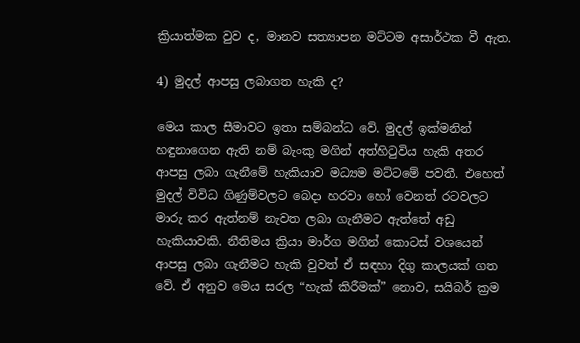ක්‍රියාත්මක වුව ද, මානව සත්‍යාපන මට්ටම අසාර්ථක වී ඇත.

4) මුදල් ආපසු ලබාගත හැකි ද?

මෙය කාල සීමාවට ඉතා සම්බන්ධ වේ. මුදල් ඉක්මනින් හඳුනාගෙන ඇති නම් බැංකු මගින් අත්හිටුවිය හැකි අතර ආපසු ලබා ගැනීමේ හැකියාව මධ්‍යම මට්ටමේ පවතී. එහෙත් මුදල් විවිධ ගිණුම්වලට බෙදා හරවා හෝ වෙනත් රටවලට මාරු කර ඇත්නම් නැවත ලබා ගැනීමට ඇත්තේ අඩු හැකියාවකි. නීතිමය ක්‍රියා මාර්ග මගින් කොටස් වශයෙන් ආපසු ලබා ගැනීමට හැකි වුවත් ඒ සඳහා දිගු කාලයක් ගත වේ. ඒ අනුව මෙය සරල “හැක් කිරීමක්” නොව, සයිබර් ක්‍රම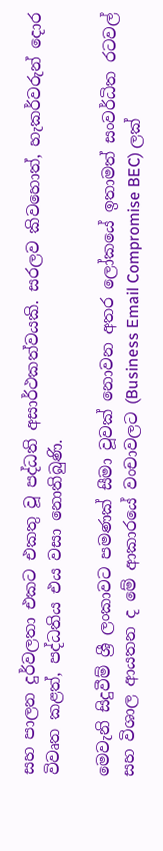සහ පාලන දුර්වලතා එකට එකතු වූ පද්ධති අසාර්ථකත්වයකි. සරලව කිවහොත්, හැකර්වරුන් දොර විවෘත කළත්, පද්ධතිය එය වසා නොතිබුණි.

මෙවැනි සිදුවීම් ශ්‍රී ලංකාවට පමණක් සීමා වූවක් නොවන අතර ලෝකයේ ඉතාමත් සංවර්ධිත රටවල් සහ විශාල ආයතන ද මේ ආකාරයේ වංචාවලට (Business Email Compromise BEC) ලක්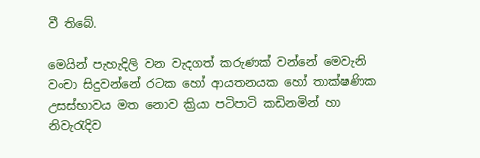වී තිබේ.

මෙයින් පැහැදිලි වන වැදගත් කරුණක් වන්නේ මෙවැනි වංචා සිදුවන්නේ රටක හෝ ආයතනයක හෝ තාක්ෂණික උසස්භාවය මත නොව ක්‍රියා පටිපාටි කඩිනමින් හා නිවැරැදිව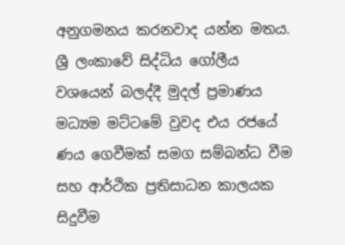අනුගමනය කරනවාද යන්න මතය. ශ්‍රී ලංකාවේ සිද්ධිය ගෝලීය වශයෙන් බලද්දී මුදල් ප්‍රමාණය මධ්‍යම මට්ටමේ වුවද එය රජයේ ණය ගෙවීමක් සමග සම්බන්ධ වීම සහ ආර්ථික ප්‍රතිසාධන කාලයක සිදුවීම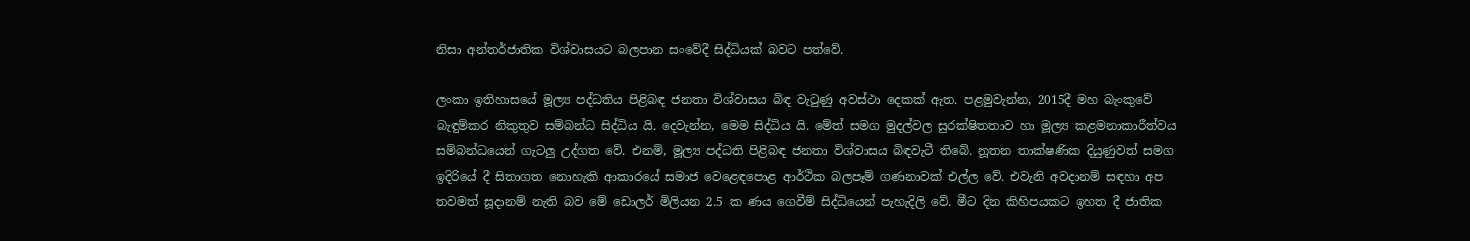නිසා අන්තර්ජාතික විශ්වාසයට බලපාන සංවේදී සිද්ධියක් බවට පත්වේ.

ලංකා ඉතිහාසයේ මූල්‍ය පද්ධතිය පිළිබඳ ජනතා විශ්වාසය බිඳ වැටුණු අවස්ථා දෙකක් ඇත. පළමුවැන්න, 2015දී මහ බැංකුවේ බැඳුම්කර නිකුතුව සම්බන්ධ සිද්ධිය යි. දෙවැන්න, මෙම සිද්ධිය යි. මේත් සමග මුදල්වල සුරක්ෂිතතාව හා මූල්‍ය කළමනාකාරීත්වය සම්බන්ධයෙන් ගැටලු‍ උද්ගත වේ. එනම්, මූල්‍ය පද්ධති පිළිබඳ ජනතා විශ්වාසය බිඳවැටී තිබේ. නූතන තාක්ෂණික දියුණුවත් සමග ඉදිරියේ දී සිතාගත නොහැකි ආකාරයේ සමාජ වෙළෙඳපොළ ආර්ථික බලපෑම් ගණනාවක් එල්ල වේ. එවැනි අවදානම් සඳහා අප තවමත් සූදානම් නැති බව මේ ඩොලර් මිලියන 2.5 ක ණය ගෙවීම් සිද්ධියෙන් පැහැදිලි වේ. මීට දින කිහිපයකට ඉහත දී ජාතික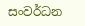සංවර්ධන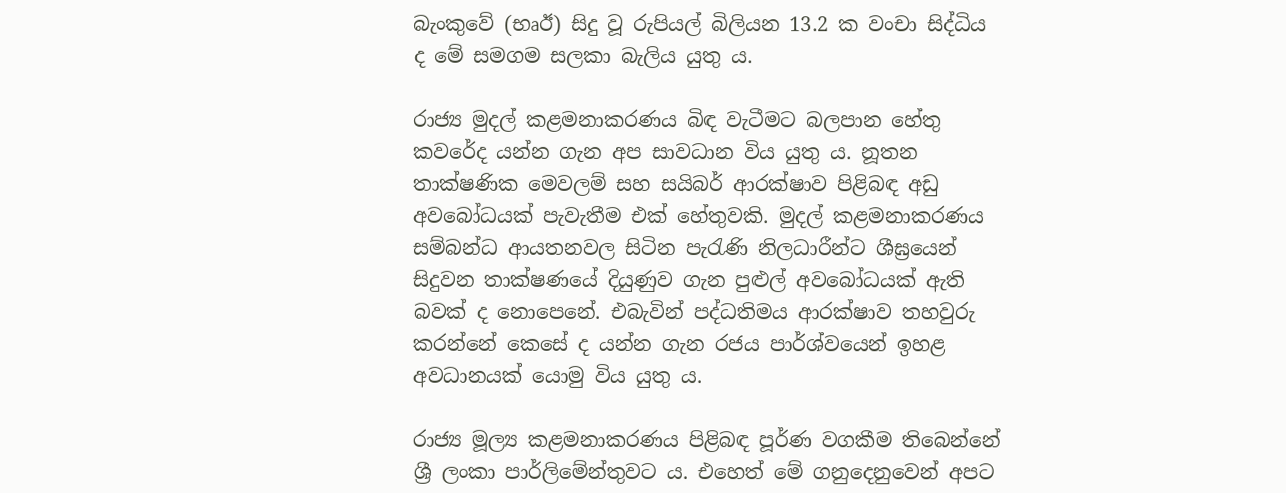බැංකුවේ (භෘඊ) සිදු වූ රුපියල් බිලියන 13.2 ක වංචා සිද්ධිය ද මේ සමගම සලකා බැලිය යුතු ය.

රාජ්‍ය මුදල් කළමනාකරණය බිඳ වැටීමට බලපාන හේතු කවරේද යන්න ගැන අප සාවධාන විය යුතු ය. නූතන තාක්ෂණික මෙවලම් සහ සයිබර් ආරක්ෂාව පිළිබඳ අඩු අවබෝධයක් පැවැතීම එක් හේතුවකි. මුදල් කළමනාකරණය සම්බන්ධ ආයතනවල සිටින පැරැණි නිලධාරීන්ට ශීඝ්‍රයෙන් සිදුවන තාක්ෂණයේ දියුණුව ගැන පුළුල් අවබෝධයක් ඇති බවක් ද නොපෙනේ. එබැවින් පද්ධතිමය ආරක්ෂාව තහවුරු කරන්නේ කෙසේ ද යන්න ගැන රජය පාර්ශ්වයෙන් ඉහළ අවධානයක් යොමු විය යුතු ය.

රාජ්‍ය මූල්‍ය කළමනාකරණය පිළිබඳ පූර්ණ වගකීම තිබෙන්නේ ශ්‍රී ලංකා පාර්ලිමේන්තුවට ය. එහෙත් මේ ගනුදෙනුවෙන් අපට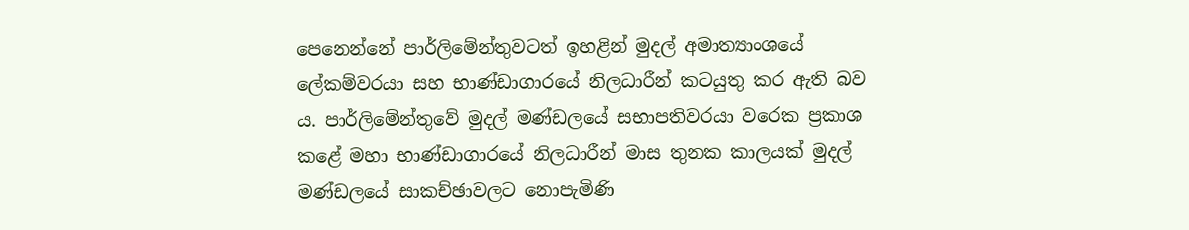පෙනෙන්නේ පාර්ලිමේන්තුවටත් ඉහළින් මුදල් අමාත්‍යාංශයේ ලේකම්වරයා සහ භාණ්ඩාගාරයේ නිලධාරීන් කටයුතු කර ඇති බව ය. පාර්ලිමේන්තුවේ මුදල් මණ්ඩලයේ සභාපතිවරයා වරෙක ප්‍රකාශ කළේ මහා භාණ්ඩාගාරයේ නිලධාරීන් මාස තුනක කාලයක් මුදල් මණ්ඩලයේ සාකච්ඡාවලට නොපැමිණි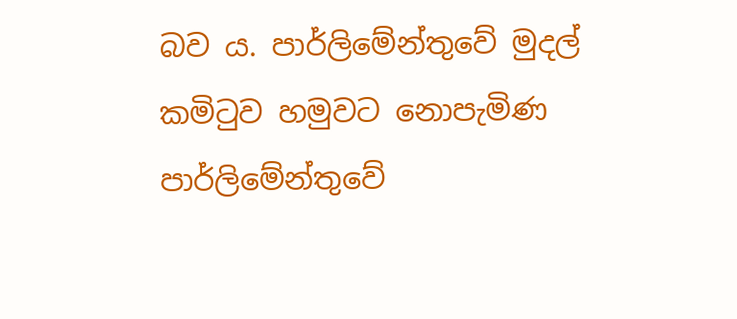බව ය. පාර්ලිමේන්තුවේ මුදල් කමිටුව හමුවට නොපැමිණ පාර්ලිමේන්තුවේ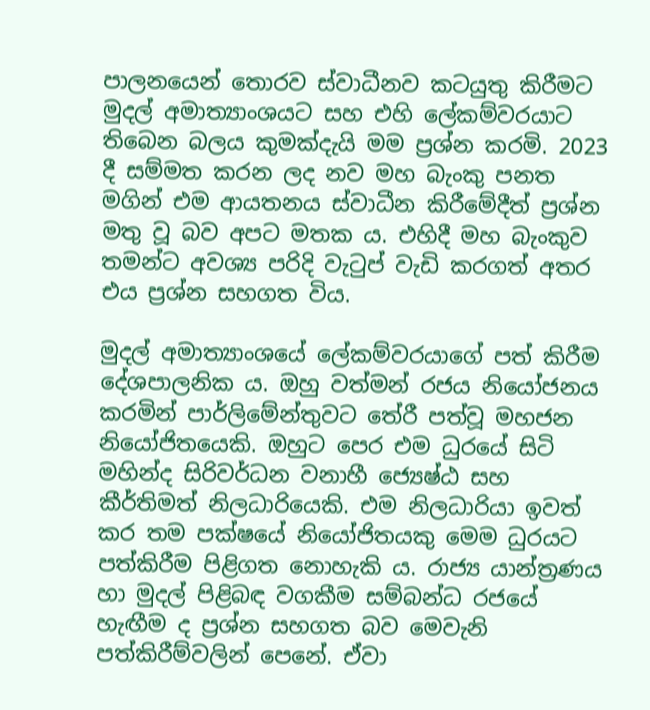පාලනයෙන් තොරව ස්වාධීනව කටයුතු කිරීමට මුදල් අමාත්‍යාංශයට සහ එහි ලේකම්වරයාට තිබෙන බලය කුමක්දැයි මම ප්‍රශ්න කරමි. 2023 දී සම්මත කරන ලද නව මහ බැංකු පනත මගින් එම ආයතනය ස්වාධීන කිරීමේදීත් ප්‍රශ්න මතු වූ බව අපට මතක ය. එහිදී මහ බැංකුව තමන්ට අවශ්‍ය පරිදි වැටුප් වැඩි කරගත් අතර එය ප්‍රශ්න සහගත විය.

මුදල් අමාත්‍යාංශයේ ලේකම්වරයාගේ පත් කිරීම දේශපාලනික ය. ඔහු වත්මන් රජය නියෝජනය කරමින් පාර්ලිමේන්තුවට තේරී පත්වූ මහජන නියෝජිතයෙකි. ඔහුට පෙර එම ධුරයේ සිටි මහින්ද සිරිවර්ධන වනාහී ජ්‍යෙෂ්ඨ සහ කීර්තිමත් නිලධාරියෙකි. එම නිලධාරියා ඉවත් කර තම පක්ෂයේ නියෝජිතයකු මෙම ධුරයට පත්කිරීම පිළිගත නොහැකි ය. රාජ්‍ය යාන්ත්‍රණය හා මුදල් පිළිබඳ වගකීම සම්බන්ධ රජයේ හැඟීම ද ප්‍රශ්න සහගත බව මෙවැනි පත්කිරීම්වලින් පෙනේ. ඒවා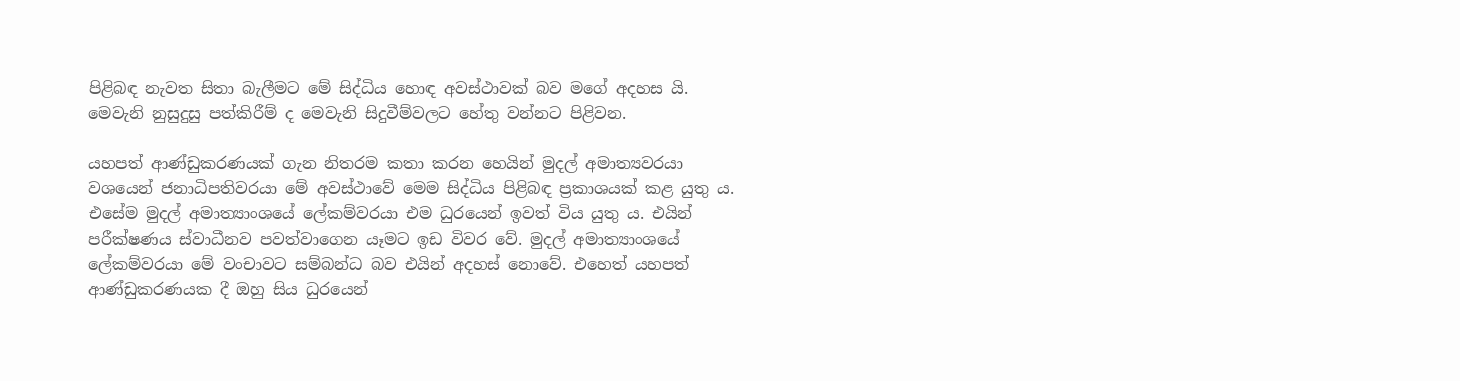පිළිබඳ නැවත සිතා බැලීමට මේ සිද්ධිය හොඳ අවස්ථාවක් බව මගේ අදහස යි. මෙවැනි නුසුදුසු පත්කිරීම් ද මෙවැනි සිදුවීම්වලට හේතු වන්නට පිළිවන.

යහපත් ආණ්ඩුකරණයක් ගැන නිතරම කතා කරන හෙයින් මුදල් අමාත්‍යවරයා වශයෙන් ජනාධිපතිවරයා මේ අවස්ථාවේ මෙම සිද්ධිය පිළිබඳ ප්‍රකාශයක් කළ යුතු ය. එසේම මුදල් අමාත්‍යාංශයේ ලේකම්වරයා එම ධුරයෙන් ඉවත් විය යුතු ය. එයින් පරීක්ෂණය ස්වාධීනව පවත්වාගෙන යෑමට ඉඩ විවර වේ. මුදල් අමාත්‍යාංශයේ ලේකම්වරයා මේ වංචාවට සම්බන්ධ බව එයින් අදහස් නොවේ. එහෙත් යහපත් ආණ්ඩුකරණයක දී ඔහු සිය ධුරයෙන්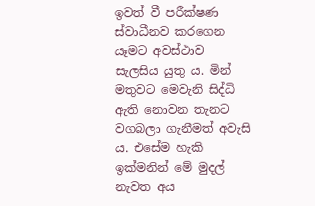ඉවත් වී පරීක්ෂණ ස්වාධීනව කරගෙන යෑමට අවස්ථාව සැලසිය යුතු ය. මින් මතුවට මෙවැනි සිද්ධි ඇති නොවන තැනට වගබලා ගැනීමත් අවැසි ය. එසේම හැකි ඉක්මනින් මේ මුදල් නැවත අය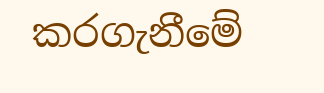කරගැනීමේ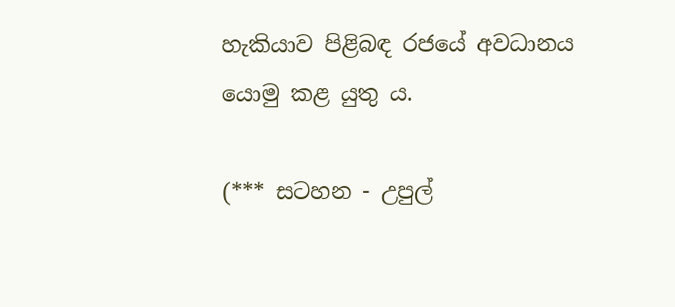හැකියාව පිළිබඳ රජයේ අවධානය යොමු කළ යුතු ය.

(*** සටහන - උපුල්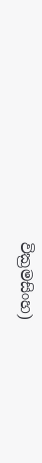වික්‍රමසිංහ)